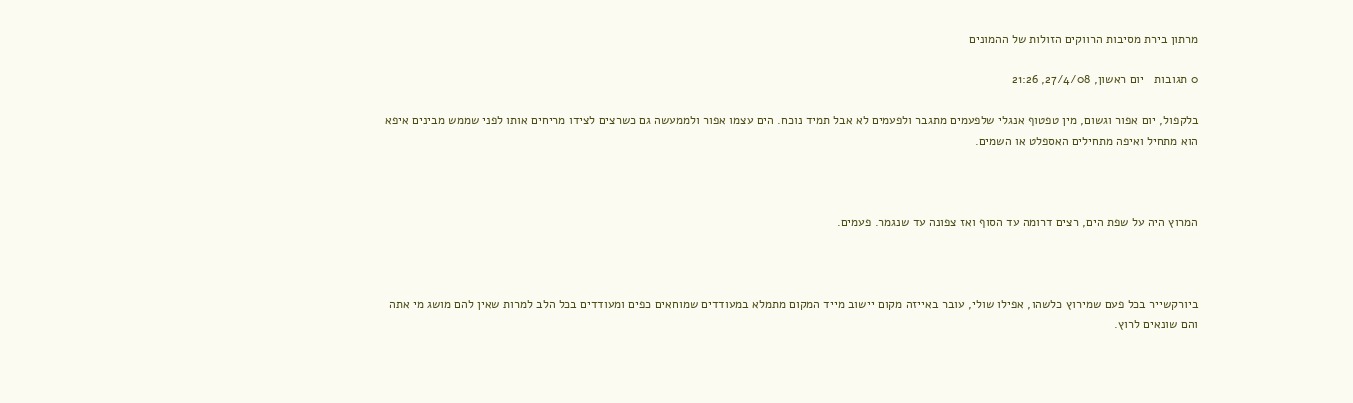מרתון בירת מסיבות הרווקים הזולות של ההמונים

0 תגובות   יום ראשון, 27/4/08, 21:26

בלקפול, יום אפור וגשום, מין טפטוף אנגלי שלפעמים מתגבר ולפעמים לא אבל תמיד נוכח. הים עצמו אפור ולממעשה גם כשרצים לצידו מריחים אותו לפני שממש מבינים איפא הוא מתחיל ואיפה מתחילים האספלט או השמים.



המרוץ היה על שפת הים, רצים דרומה עד הסוף ואז צפונה עד שנגמר. פעמים.



ביורקשייר בכל פעם שמירוץ כלשהו, אפילו שולי, עובר באייזה מקום יישוב מייד המקום מתמלא במעודדים שמוחאים כפים ומעודדים בכל הלב למרות שאין להם מושג מי אתה והם שונאים לרוץ.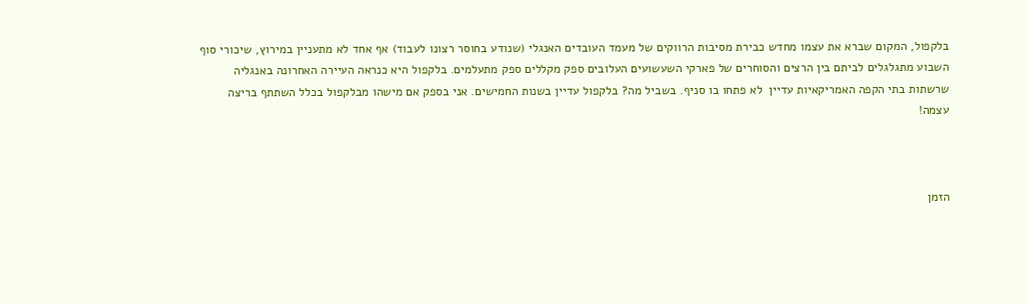בלקפול, המקום שברא את עצמו מחדש כבירת מסיבות הרווקים של מעמד העובדים האנגלי (שנודע בחוסר רצונו לעבוד) אף אחד לא מתעניין במירוץ, שיכורי סוף השבוע מתגלגלים לביתם בין הרצים והסוחרים של פארקי השעשועים העלובים ספק מקללים ספק מתעלמים. בלקפול היא כנראה העיירה האחרונה באנגליה שרשתות בתי הקפה האמריקאיות עדיין  לא פתחו בו סניף. בשביל מה? בלקפול עדיין בשנות החמישים. אני בספק אם מישהו מבלקפול בכלל השתתף בריצה עצמה!



הזמן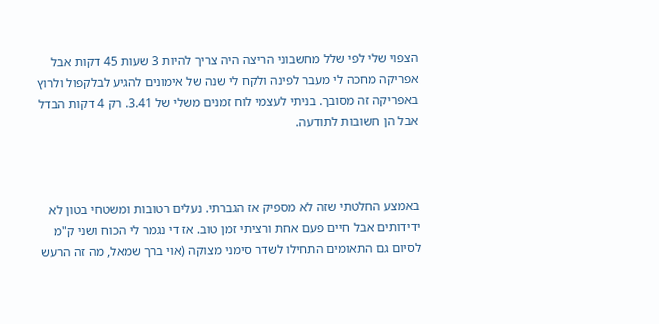הצפוי שלי לפי שלל מחשבוני הריצה היה צריך להיות 3 שעות 45 דקות אבל אפריקה מחכה לי מעבר לפינה ולקח לי שנה של אימונים להגיע לבלקפול ולרוץ באפריקה זה מסובך. בניתי לעצמי לוח זמנים משלי של 3.41. רק 4 דקות הבדל אבל הן חשובות לתודעה.



באמצע החלטתי שזה לא מספיק אז הגברתי. נעלים רטובות ומשטחי בטון לא ידידותים אבל חיים פעם אחת ורציתי זמן טוב. אז די נגמר לי הכוח ושני ק"מ לסיום גם התאומים התחילו לשדר סימני מצוקה (אוי ברך שמאל, מה זה הרעש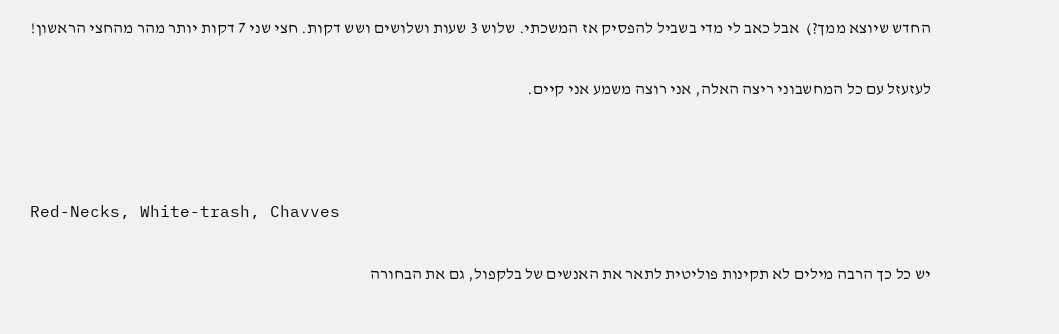החדש שיוצא ממך?)  אבל כאב לי מדי בשביל להפסיק אז המשכתי. שלוש 3 שעות ושלושים ושש דקות. חצי שני 7 דקות יותר מהר מהחצי הראשון!

לעזעזל עם כל המחשבוני ריצה האלה, אני רוצה משמע אני קיים.



Red-Necks, White-trash, Chavves

יש כל כך הרבה מילים לא תקינות פוליטית לתאר את האנשים של בלקפול, גם את הבחורה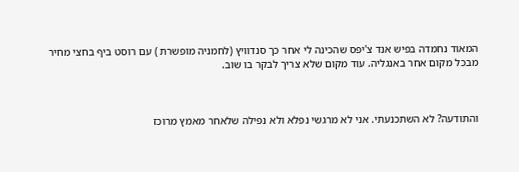המאוד נחמדה בפיש אנד צ'יפס שהכינה לי אחר כך סנדוויץ (לחמניה מופשרת ) עם רוסט ביף בחצי מחיר מבכל מקום אחר באנגליה. עוד מקום שלא צריך לבקר בו שוב.



והתודעה? לא השתכנעתי. אני לא מרגשי נפלא ולא נפילה שלאחר מאמץ מרוכז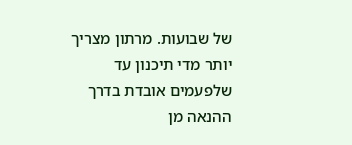של שבועות. מרתון מצריך יותר מדי תיכנון עד שלפעמים אובדת בדרך ההנאה מן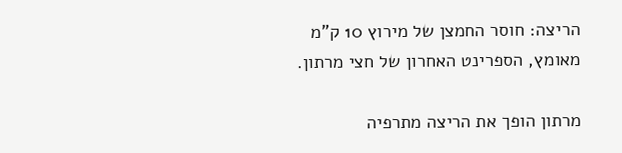הריצה: חוסר החמצן של מירוץ 10 ק"מ מאומץ, הספרינט האחרון של חצי מרתון.

מרתון הופך את הריצה מתרפיה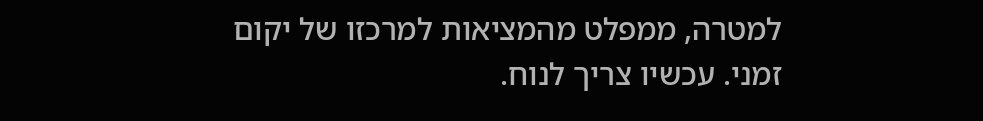למטרה, ממפלט מהמציאות למרכזו של יקום זמני. עכשיו צריך לנוח.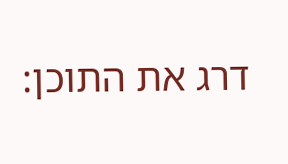דרג את התוכן: